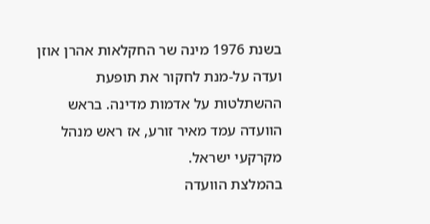בשנת 1976 מינה שר החקלאות אהרן אוזן ועדה על-מנת לחקור את תופעת ההשתלטות על אדמות מדינה. בראש הוועדה עמד מאיר זורע, אז ראש מנהל מקרקעי ישראל.
בהמלצת הוועדה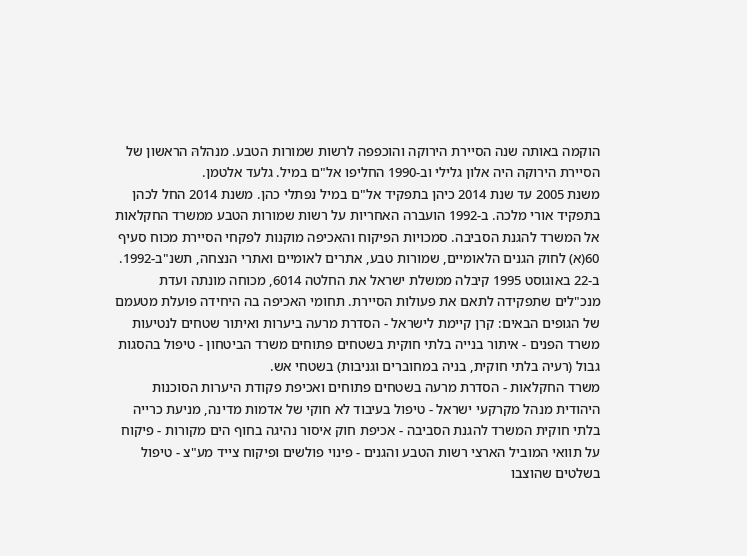הוקמה באותה שנה הסיירת הירוקה והוכפפה לרשות שמורות הטבע. מנהלהּ הראשון של הסיירת הירוקה היה אלון גלילי וב-1990 החליפו אל"ם במיל. גלעד אלטמן.
משנת 2005 עד שנת 2014 כיהן בתפקיד אל"ם במיל נפתלי כהן. משנת 2014 החל לכהן בתפקיד אורי מלכה. ב-1992 הועברה האחריות על רשות שמורות הטבע ממשרד החקלאות אל המשרד להגנת הסביבה. סמכויות הפיקוח והאכיפה מוקנות לפקחי הסיירת מכוח סעיף 60(א) לחוק הגנים הלאומיים, שמורות טבע, אתרים לאומיים ואתרי הנצחה, תשנ"ב-1992.
ב-22 באוגוסט 1995 קיבלה ממשלת ישראל את החלטה 6014, מכוחה מונתה ועדת מנכ"לים שתפקידה לתאם את פעולות הסיירת. תחומי האכיפה בה היחידה פועלת מטעמם של הגופים הבאים: קרן קיימת לישראל - הסדרת מרעה ביערות ואיתור שטחים לנטיעות משרד הפנים - איתור בנייה בלתי חוקית בשטחים פתוחים משרד הביטחון - טיפול בהסגות גבול (רעיה בלתי חוקית, בניה במחוברים וגניבות) בשטחי אש.
משרד החקלאות - הסדרת מרעה בשטחים פתוחים ואכיפת פקודת היערות הסוכנות היהודית מנהל מקרקעי ישראל - טיפול בעיבוד לא חוקי של אדמות מדינה, מניעת כרייה בלתי חוקית המשרד להגנת הסביבה - אכיפת חוק איסור נהיגה בחוף הים מקורות - פיקוח על תוואי המוביל הארצי רשות הטבע והגנים - פינוי פולשים ופיקוח צייד מע"צ - טיפול בשלטים שהוצבו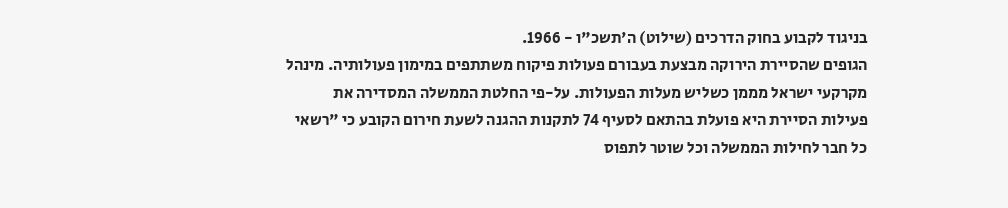בניגוד לקבוע בחוק הדרכים (שילוט) ה'תשכ"ו - 1966.
הגופים שהסיירת הירוקה מבצעת בעבורם פעולות פיקוח משתתפים במימון פעולותיה. מינהל מקרקעי ישראל מממן כשליש מעלות הפעולות. על-פי החלטת הממשלה המסדירה את פעילות הסיירת היא פועלת בהתאם לסעיף 74 לתקנות ההגנה לשעת חירום הקובע כי "רשאי כל חבר לחילות הממשלה וכל שוטר לתפוס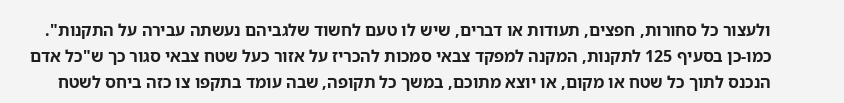ולעצור כל סחורות, חפצים, תעודות או דברים, שיש לו טעם לחשוד שלגביהם נעשתה עבירה על התקנות".
כמו-כן בסעיף 125 לתקנות, המקנה למפקד צבאי סמכות להכריז על אזור כעל שטח צבאי סגור כך ש"כל אדם הנכנס לתוך כל שטח או מקום, או יוצא מתוכם, במשך כל תקופה, שבה עומד בתקפו צו כזה ביחס לשטח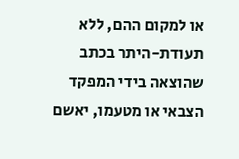או למקום ההם, ללא תעודת-היתר בכתב שהוצאה בידי המפקד הצבאי או מטעמו, יאשם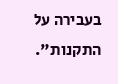בעבירה על התקנות".